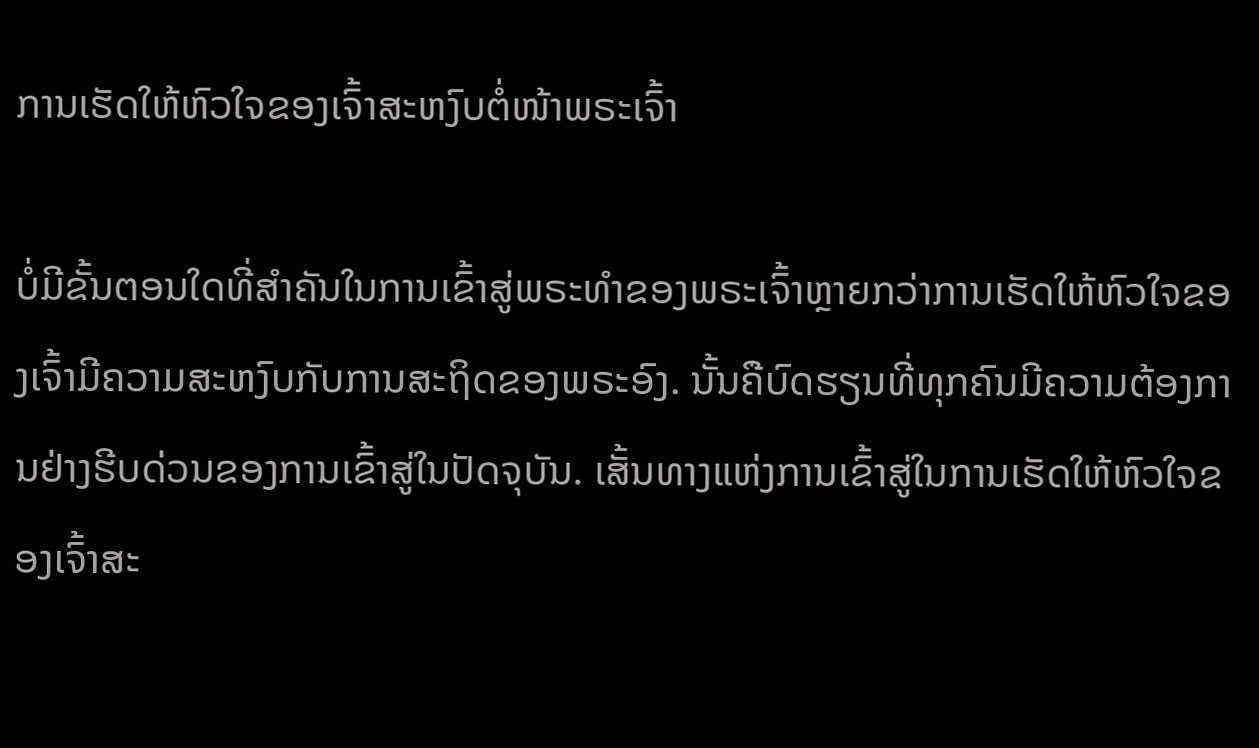ການເຮັດໃຫ້ຫົວໃຈຂອງເຈົ້າສະຫງົບຕໍ່ໜ້າພຣະເຈົ້າ

ບໍ່ມີຂັ້ນຕອນໃດທີ່ສຳຄັນໃນການເຂົ້າສູ່ພຣະທຳຂອງພຣະເຈົ້າຫຼາຍກວ່າການເຮັດໃຫ້ຫົວໃຈຂອງເຈົ້າມີຄວາມສະຫງົບກັບການສະຖິດຂອງພຣະອົງ. ນັ້ນຄືບົດຮຽນທີ່ທຸກຄົນມີຄວາມຕ້ອງການຢ່າງຮີບດ່ວນຂອງການເຂົ້າສູ່ໃນປັດຈຸບັນ. ເສັ້ນທາງແຫ່ງການເຂົ້າສູ່ໃນການເຮັດໃຫ້ຫົວໃຈຂອງເຈົ້າສະ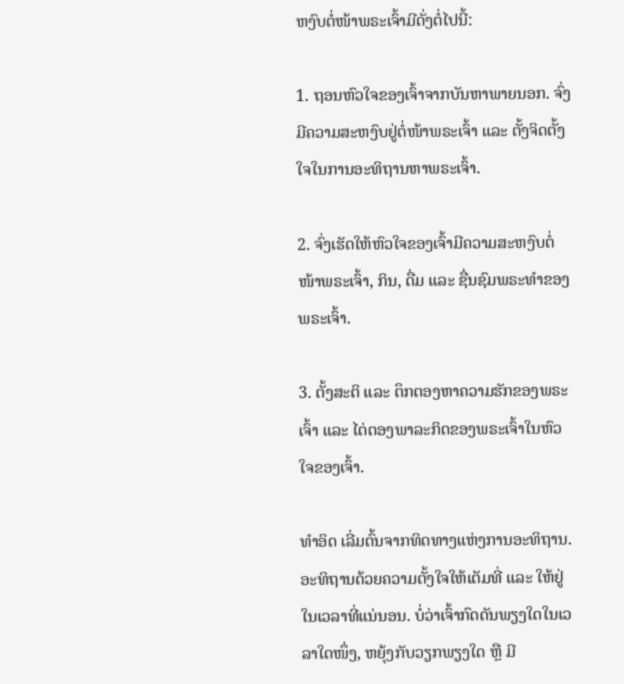ຫງົບຕໍ່ໜ້າພຣະເຈົ້າມີດັ່ງຕໍ່ໄປນີ້:

1. ຖອນຫົວໃຈຂອງເຈົ້າຈາກບັນຫາພາຍນອກ. ຈົ່ງມີຄວາມສະຫງົບຢູ່ຕໍ່ໜ້າພຣະເຈົ້າ ແລະ ຕັ້ງຈິດຕັ້ງໃຈໃນການອະທິຖານຫາພຣະເຈົ້າ.

2. ຈົ່ງເຮັດໃຫ້ຫົວໃຈຂອງເຈົ້າມີຄວາມສະຫງົບຕໍ່ໜ້າພຣະເຈົ້າ, ກິນ, ດື່ມ ແລະ ຊື່ນຊົມພຣະທຳຂອງພຣະເຈົ້າ.

3. ຕັ້ງສະຕິ ແລະ ຕຶກຕອງຫາຄວາມຮັກຂອງພຣະເຈົ້າ ແລະ ໄຕ່ຕອງພາລະກິດຂອງພຣະເຈົ້າໃນຫົວໃຈຂອງເຈົ້າ.

ທຳອິດ ເລີ່ມຕົ້ນຈາກທິດທາງແຫ່ງການອະທິຖານ. ອະທິຖານດ້ວຍຄວາມຕັ້ງໃຈໃຫ້ເຕັມທີ່ ແລະ ໃຫ້ຢູ່ໃນເວລາທີ່ແນ່ນອນ. ບໍ່ວ່າເຈົ້າກົດດັນພຽງໃດໃນເວລາໃດໜຶ່ງ, ຫຍຸ້ງກັບວຽກພຽງໃດ ຫຼື ມີ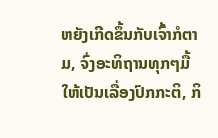ຫຍັງເກີດຂຶ້ນກັບເຈົ້າກໍຕາມ, ຈົ່ງອະທິຖານທຸກໆມື້ໃຫ້ເປັນເລື່ອງປົກກະຕິ, ກິ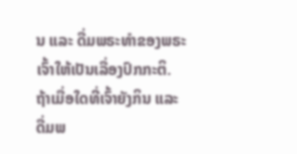ນ ແລະ ດື່ມພຣະທຳຂອງພຣະເຈົ້າໃຫ້ເປັນເລື່ອງປົກກະຕິ. ຖ້າເມື່ອໃດທີ່ເຈົ້າຍັງກິນ ແລະ ດື່ມພ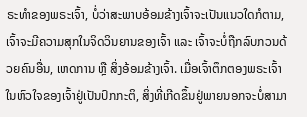ຣະທຳຂອງພຣະເຈົ້າ, ບໍ່ວ່າສະພາບອ້ອມຂ້າງເຈົ້າຈະເປັນແນວໃດກໍຕາມ, ເຈົ້າຈະມີຄວາມສຸກໃນຈິດວິນຍານຂອງເຈົ້າ ແລະ ເຈົ້າຈະບໍ່ຖືກລົບກວນດ້ວຍຄົນອື່ນ, ເຫດການ ຫຼື ສິ່ງອ້ອມຂ້າງເຈົ້າ. ເມື່ອເຈົ້າຕຶກຕອງພຣະເຈົ້າໃນຫົວໃຈຂອງເຈົ້າຢູ່ເປັນປົກກະຕິ, ສິ່ງທີ່ເກີດຂຶ້ນຢູ່ພາຍນອກຈະບໍ່ສາມາ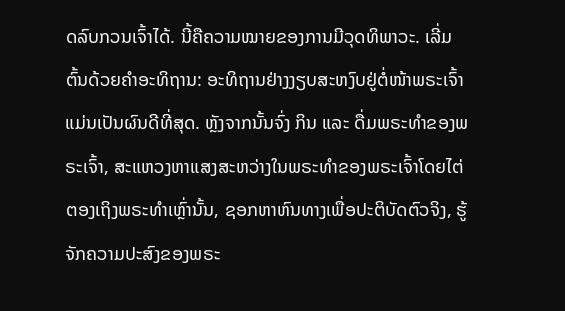ດລົບກວນເຈົ້າໄດ້. ນີ້ຄືຄວາມໝາຍຂອງການມີວຸດທິພາວະ. ເລີ່ມຕົ້ນດ້ວຍຄຳອະທິຖານ: ອະທິຖານຢ່າງງຽບສະຫງົບຢູ່ຕໍ່ໜ້າພຣະເຈົ້າແມ່ນເປັນຜົນດີທີ່ສຸດ. ຫຼັງຈາກນັ້ນຈົ່ງ ກິນ ແລະ ດື່ມພຣະທຳຂອງພຣະເຈົ້າ, ສະແຫວງຫາແສງສະຫວ່າງໃນພຣະທຳຂອງພຣະເຈົ້າໂດຍໄຕ່ຕອງເຖິງພຣະທຳເຫຼົ່ານັ້ນ, ຊອກຫາຫົນທາງເພື່ອປະຕິບັດຕົວຈິງ, ຮູ້ຈັກຄວາມປະສົງຂອງພຣະ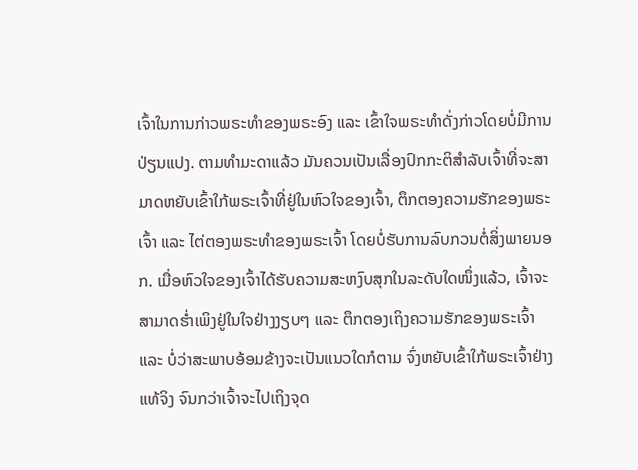ເຈົ້າໃນການກ່າວພຣະທຳຂອງພຣະອົງ ແລະ ເຂົ້າໃຈພຣະທໍາດັ່ງກ່າວໂດຍບໍ່ມີການປ່ຽນແປງ. ຕາມທໍາມະດາແລ້ວ ມັນຄວນເປັນເລື່ອງປົກກະຕິສຳລັບເຈົ້າທີ່ຈະສາມາດຫຍັບເຂົ້າໃກ້ພຣະເຈົ້າທີ່ຢູ່ໃນຫົວໃຈຂອງເຈົ້າ, ຕຶກຕອງຄວາມຮັກຂອງພຣະເຈົ້າ ແລະ ໄຕ່ຕອງພຣະທຳຂອງພຣະເຈົ້າ ໂດຍບໍ່ຮັບການລົບກວນຕໍ່ສິ່ງພາຍນອກ. ເມື່ອຫົວໃຈຂອງເຈົ້າໄດ້ຮັບຄວາມສະຫງົບສຸກໃນລະດັບໃດໜຶ່ງແລ້ວ, ເຈົ້າຈະສາມາດຮໍ່າເພິງຢູ່ໃນໃຈຢ່າງງຽບໆ ແລະ ຕຶກຕອງເຖິງຄວາມຮັກຂອງພຣະເຈົ້າ ແລະ ບໍ່ວ່າສະພາບອ້ອມຂ້າງຈະເປັນແນວໃດກໍຕາມ ຈົ່ງຫຍັບເຂົ້າໃກ້ພຣະເຈົ້າຢ່າງແທ້ຈິງ ຈົນກວ່າເຈົ້າຈະໄປເຖິງຈຸດ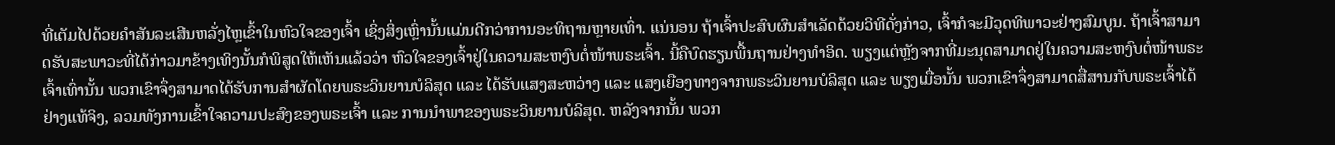ທີ່ເຕັມໄປດ້ວຍຄໍາສັນລະເສີນຫລັ່ງໄຫຼເຂົ້າໃນຫົວໃຈຂອງເຈົ້າ ເຊິ່ງສິ່ງເຫຼົ່ານັ້ນແມ່ນດີກວ່າການອະທິຖານຫຼາຍເທົ່າ. ແນ່ນອນ ຖ້າເຈົ້າປະສົບຜົນສໍາເລັດດ້ວຍວິທີດັ່ງກ່າວ, ເຈົ້າກໍຈະມີວຸດທິພາວະຢ່າງສົມບູນ. ຖ້າເຈົ້າສາມາດຮັບສະພາວະທີ່ໄດ້ກ່າວມາຂ້າງເທິງນັ້ນກໍພິສູດໃຫ້ເຫັນແລ້ວວ່າ ຫົວໃຈຂອງເຈົ້າຢູ່ໃນຄວາມສະຫງົບຕໍ່ໜ້າພຣະເຈົ້າ. ນີ້ຄືບົດຮຽນພື້ນຖານຢ່າງທຳອິດ. ພຽງແຕ່ຫຼັງຈາກທີ່ມະນຸດສາມາດຢູ່ໃນຄວາມສະຫງົບຕໍ່ໜ້າພຣະເຈົ້າເທົ່ານັ້ນ ພວກເຂົາຈຶ່ງສາມາດໄດ້ຮັບການສຳຜັດໂດຍພຣະວິນຍານບໍລິສຸດ ແລະ ໄດ້ຮັບແສງສະຫວ່າງ ແລະ ແສງເຍືອງທາງຈາກພຣະວິນຍານບໍລິສຸດ ແລະ ພຽງເມື່ອນັ້ນ ພວກເຂົາຈຶ່ງສາມາດສື່ສານກັບພຣະເຈົ້າໄດ້ຢ່າງແທ້ຈິງ, ລວມທັງການເຂົ້າໃຈຄວາມປະສົງຂອງພຣະເຈົ້າ ແລະ ການນໍາພາຂອງພຣະວິນຍານບໍລິສຸດ. ຫລັງຈາກນັ້ນ ພວກ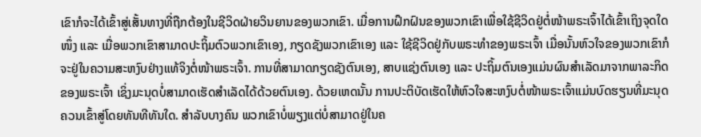ເຂົາກໍຈະໄດ້ເຂົ້າສູ່ເສັ້ນທາງທີ່ຖືກຕ້ອງໃນຊີວິດຝ່າຍວິນຍານຂອງພວກເຂົາ. ເມື່ອການຝຶກຝົນຂອງພວກເຂົາເພື່ອໃຊ້ຊີວິດຢູ່ຕໍ່ໜ້າພຣະເຈົ້າໄດ້ເຂົ້າເຖິງຈຸດໃດໜຶ່ງ ແລະ ເມື່ອພວກເຂົາສາມາດປະຖິ້ມຕົວພວກເຂົາເອງ, ກຽດຊັງພວກເຂົາເອງ ແລະ ໃຊ້ຊີວິດຢູ່ກັບພຣະທຳຂອງພຣະເຈົ້າ ເມື່ອນັ້ນຫົວໃຈຂອງພວກເຂົາກໍຈະຢູ່ໃນຄວາມສະຫງົບຢ່າງແທ້ຈິງຕໍ່ໜ້າພຣະເຈົ້າ. ການທີ່ສາມາດກຽດຊັງຕົນເອງ, ສາບແຊ່ງຕົນເອງ ແລະ ປະຖິ້ມຕົນເອງແມ່ນຜົນສຳເລັດມາຈາກພາລະກິດຂອງພຣະເຈົ້າ ເຊິ່ງມະນຸດບໍ່ສາມາດເຮັດສຳເລັດໄດ້ດ້ວຍຕົນເອງ. ດ້ວຍເຫດນັ້ນ ການປະຕິບັດເຮັດໃຫ້ຫົວໃຈສະຫງົບຕໍ່ໜ້າພຣະເຈົ້າແມ່ນບົດຮຽນທີ່ມະນຸດຄວນເຂົ້າສູ່ໂດຍທັນທີທັນໃດ. ສໍາລັບບາງຄົນ ພວກເຂົາບໍ່ພຽງແຕ່ບໍ່ສາມາດຢູ່ໃນຄ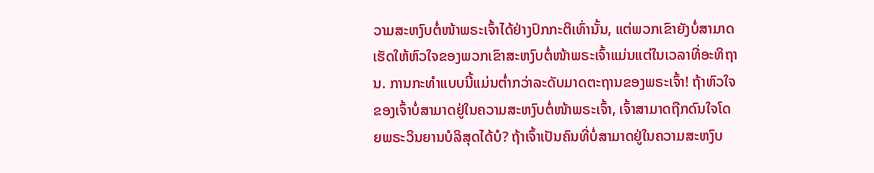ວາມສະຫງົບຕໍ່ໜ້າພຣະເຈົ້າໄດ້ຢ່າງປົກກະຕິເທົ່ານັ້ນ, ແຕ່ພວກເຂົາຍັງບໍ່ສາມາດເຮັດໃຫ້ຫົວໃຈຂອງພວກເຂົາສະຫງົບຕໍ່ໜ້າພຣະເຈົ້າແມ່ນແຕ່ໃນເວລາທີ່ອະທິຖານ. ການກະທໍາແບບນີ້ແມ່ນຕໍ່າກວ່າລະດັບມາດຕະຖານຂອງພຣະເຈົ້າ! ຖ້າຫົວໃຈຂອງເຈົ້າບໍ່ສາມາດຢູ່ໃນຄວາມສະຫງົບຕໍ່ໜ້າພຣະເຈົ້າ, ເຈົ້າສາມາດຖືກດົນໃຈໂດຍພຣະວິນຍານບໍລິສຸດໄດ້ບໍ? ຖ້າເຈົ້າເປັນຄົນທີ່ບໍ່ສາມາດຢູ່ໃນຄວາມສະຫງົບ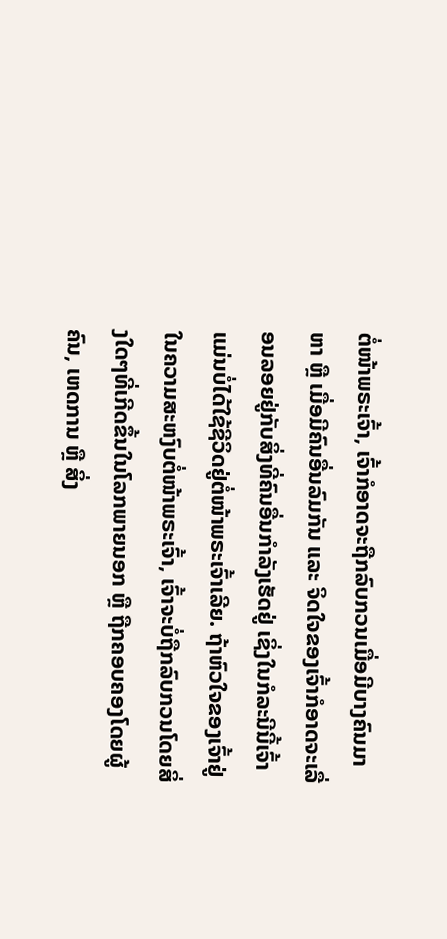ຕໍ່ໜ້າພຣະເຈົ້າ, ເຈົ້າກໍອາດຈະຖືກລົບກວນເມື່ອມີບາງຄົນມາຫາ ຫຼື ເມື່ອມີຄົນອື່ນລົມກັນ ແລະ ຈິດໃຈຂອງເຈົ້າກໍອາດຈະເລື່ອນລອຍຢູ່ກັບສິ່ງທີ່ຄົນອື່ນກຳລັງເຮັດຢູ່ ເຊິ່ງໃນກໍລະນີນີ້ເຈົ້າແມ່ນບໍ່ໄດ້ໃຊ້ຊີວິດຢູ່ຕໍ່ໜ້າພຣະເຈົ້າເລີຍ. ຖ້າຫົວໃຈຂອງເຈົ້າຢູ່ໃນຄວາມສະຫງົບຕໍ່ໜ້າພຣະເຈົ້າ, ເຈົ້າຈະບໍ່ຖືກລົບກວນໂດຍສິ່ງໃດໆທີ່ເກີດຂຶ້ນໃນໂລກພາຍນອກ ຫຼື ຖືກຄອບຄອງໂດຍຜູ້ຄົນ, ເຫດການ ຫຼື ສິ່ງ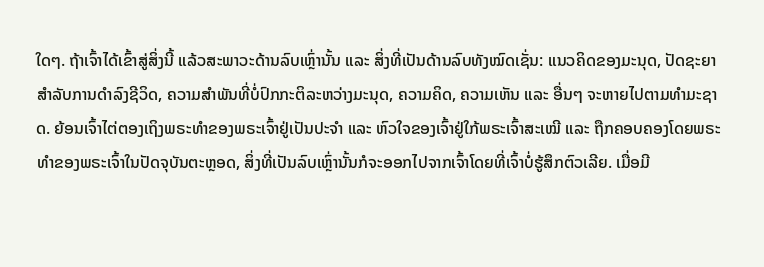ໃດໆ. ຖ້າເຈົ້າໄດ້ເຂົ້າສູ່ສິ່ງນີ້ ແລ້ວສະພາວະດ້ານລົບເຫຼົ່ານັ້ນ ແລະ ສິ່ງທີ່ເປັນດ້ານລົບທັງໝົດເຊັ່ນ: ແນວຄິດຂອງມະນຸດ, ປັດຊະຍາສຳລັບການດຳລົງຊີວິດ, ຄວາມສຳພັນທີ່ບໍ່ປົກກະຕິລະຫວ່າງມະນຸດ, ຄວາມຄິດ, ຄວາມເຫັນ ແລະ ອື່ນໆ ຈະຫາຍໄປຕາມທຳມະຊາດ. ຍ້ອນເຈົ້າໄຕ່ຕອງເຖິງພຣະທຳຂອງພຣະເຈົ້າຢູ່ເປັນປະຈຳ ແລະ ຫົວໃຈຂອງເຈົ້າຢູ່ໃກ້ພຣະເຈົ້າສະເໝີ ແລະ ຖືກຄອບຄອງໂດຍພຣະທຳຂອງພຣະເຈົ້າໃນປັດຈຸບັນຕະຫຼອດ, ສິ່ງທີ່ເປັນລົບເຫຼົ່ານັ້ນກໍຈະອອກໄປຈາກເຈົ້າໂດຍທີ່ເຈົ້າບໍ່ຮູ້ສຶກຕົວເລີຍ. ເມື່ອມີ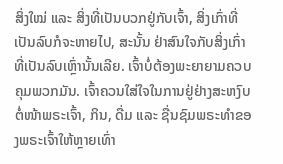ສິ່ງໃໝ່ ແລະ ສິ່ງທີ່ເປັນບວກຢູ່ກັບເຈົ້າ, ສິ່ງເກົ່າທີ່ເປັນລົບກໍຈະຫາຍໄປ, ສະນັ້ນ ຢ່າສົນໃຈກັບສິ່ງເກົ່າທີ່ເປັນລົບເຫຼົ່ານັ້ນເລີຍ. ເຈົ້າບໍ່ຕ້ອງພະຍາຍາມຄວບຄຸມພວກມັນ. ເຈົ້າຄວນໃສ່ໃຈໃນການຢູ່ຢ່າງສະຫງົບຕໍ່ໜ້າພຣະເຈົ້າ, ກິນ, ດື່ມ ແລະ ຊື່ນຊົມພຣະທຳຂອງພຣະເຈົ້າໃຫ້ຫຼາຍເທົ່າ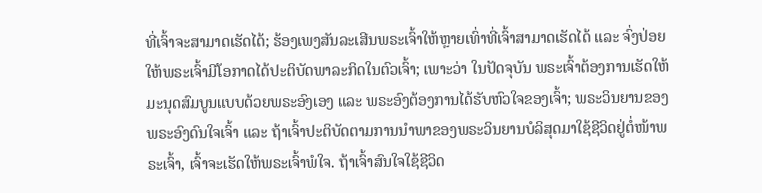ທີ່ເຈົ້າຈະສາມາດເຮັດໄດ້; ຮ້ອງເພງສັນລະເສີນພຣະເຈົ້າໃຫ້ຫຼາຍເທົ່າທີ່ເຈົ້າສາມາດເຮັດໄດ້ ແລະ ຈົ່ງປ່ອຍໃຫ້ພຣະເຈົ້າມີໂອກາດໄດ້ປະຕິບັດພາລະກິດໃນຕົວເຈົ້າ; ເພາະວ່າ ໃນປັດຈຸບັນ ພຣະເຈົ້າຕ້ອງການເຮັດໃຫ້ມະນຸດສົມບູນແບບດ້ວຍພຣະອົງເອງ ແລະ ພຣະອົງຕ້ອງການໄດ້ຮັບຫົວໃຈຂອງເຈົ້າ; ພຣະວິນຍານຂອງພຣະອົງດົນໃຈເຈົ້າ ແລະ ຖ້າເຈົ້າປະຕິບັດຕາມການນໍາພາຂອງພຣະວິນຍານບໍລິສຸດມາໃຊ້ຊີວິດຢູ່ຕໍ່ໜ້າພຣະເຈົ້າ, ເຈົ້າຈະເຮັດໃຫ້ພຣະເຈົ້າພໍໃຈ. ຖ້າເຈົ້າສົນໃຈໃຊ້ຊີວິດ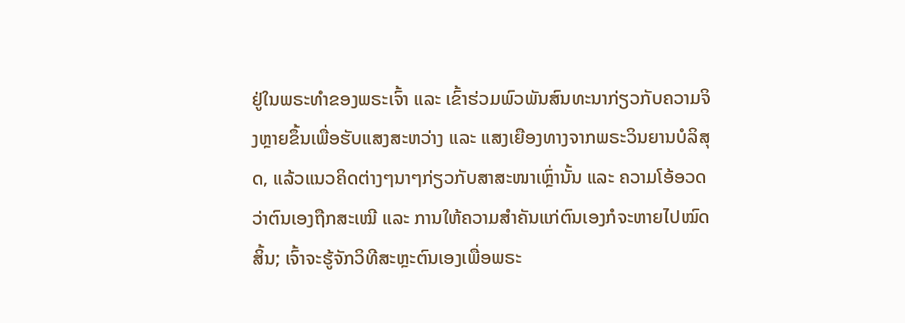ຢູ່ໃນພຣະທຳຂອງພຣະເຈົ້າ ແລະ ເຂົ້າຮ່ວມພົວພັນສົນທະນາກ່ຽວກັບຄວາມຈິງຫຼາຍຂຶ້ນເພື່ອຮັບແສງສະຫວ່າງ ແລະ ແສງເຍືອງທາງຈາກພຣະວິນຍານບໍລິສຸດ, ແລ້ວແນວຄິດຕ່າງໆນາໆກ່ຽວກັບສາສະໜາເຫຼົ່ານັ້ນ ແລະ ຄວາມໂອ້ອວດວ່າຕົນເອງຖືກສະເໝີ ແລະ ການໃຫ້ຄວາມສຳຄັນແກ່ຕົນເອງກໍຈະຫາຍໄປໝົດສິ້ນ; ເຈົ້າຈະຮູ້ຈັກວິທີສະຫຼະຕົນເອງເພື່ອພຣະ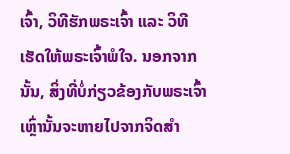ເຈົ້າ, ວິທີຮັກພຣະເຈົ້າ ແລະ ວິທີເຮັດໃຫ້ພຣະເຈົ້າພໍໃຈ. ນອກຈາກນັ້ນ, ສິ່ງທີ່ບໍ່ກ່ຽວຂ້ອງກັບພຣະເຈົ້າເຫຼົ່ານັ້ນຈະຫາຍໄປຈາກຈິດສຳ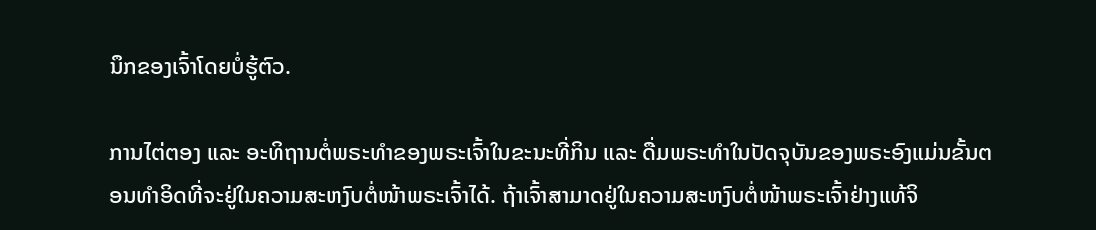ນຶກຂອງເຈົ້າໂດຍບໍ່ຮູ້ຕົວ.

ການໄຕ່ຕອງ ແລະ ອະທິຖານຕໍ່ພຣະທຳຂອງພຣະເຈົ້າໃນຂະນະທີ່ກິນ ແລະ ດື່ມພຣະທຳໃນປັດຈຸບັນຂອງພຣະອົງແມ່ນຂັ້ນຕອນທຳອິດທີ່ຈະຢູ່ໃນຄວາມສະຫງົບຕໍ່ໜ້າພຣະເຈົ້າໄດ້. ຖ້າເຈົ້າສາມາດຢູ່ໃນຄວາມສະຫງົບຕໍ່ໜ້າພຣະເຈົ້າຢ່າງແທ້ຈິ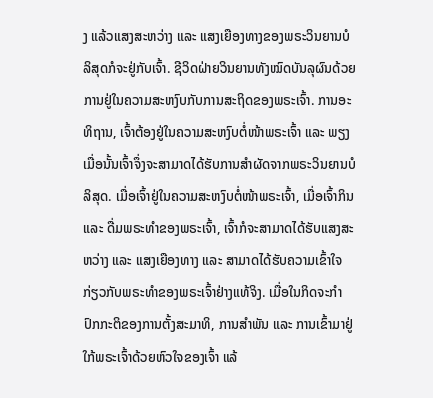ງ ແລ້ວແສງສະຫວ່າງ ແລະ ແສງເຍືອງທາງຂອງພຣະວິນຍານບໍລິສຸດກໍຈະຢູ່ກັບເຈົ້າ. ຊີວິດຝ່າຍວິນຍານທັງໝົດບັນລຸຜົນດ້ວຍການຢູ່ໃນຄວາມສະຫງົບກັບການສະຖິດຂອງພຣະເຈົ້າ. ການອະທິຖານ, ເຈົ້າຕ້ອງຢູ່ໃນຄວາມສະຫງົບຕໍ່ໜ້າພຣະເຈົ້າ ແລະ ພຽງເມື່ອນັ້ນເຈົ້າຈຶ່ງຈະສາມາດໄດ້ຮັບການສຳຜັດຈາກພຣະວິນຍານບໍລິສຸດ. ເມື່ອເຈົ້າຢູ່ໃນຄວາມສະຫງົບຕໍ່ໜ້າພຣະເຈົ້າ, ເມື່ອເຈົ້າກິນ ແລະ ດື່ມພຣະທຳຂອງພຣະເຈົ້າ, ເຈົ້າກໍຈະສາມາດໄດ້ຮັບແສງສະຫວ່າງ ແລະ ແສງເຍືອງທາງ ແລະ ສາມາດໄດ້ຮັບຄວາມເຂົ້າໃຈກ່ຽວກັບພຣະທໍາຂອງພຣະເຈົ້າຢ່າງແທ້ຈິງ. ເມື່ອໃນກິດຈະກຳປົກກະຕິຂອງການຕັ້ງສະມາທິ, ການສໍາພັນ ແລະ ການເຂົ້າມາຢູ່ໃກ້ພຣະເຈົ້າດ້ວຍຫົວໃຈຂອງເຈົ້າ ແລ້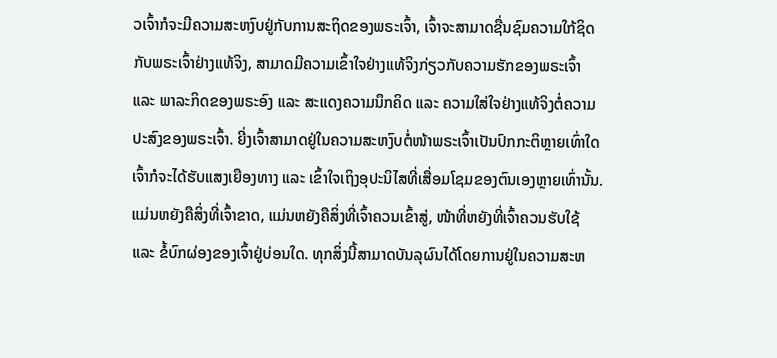ວເຈົ້າກໍຈະມີຄວາມສະຫງົບຢູ່ກັບການສະຖິດຂອງພຣະເຈົ້າ, ເຈົ້າຈະສາມາດຊື່ນຊົມຄວາມໃກ້ຊິດກັບພຣະເຈົ້າຢ່າງແທ້ຈິງ, ສາມາດມີຄວາມເຂົ້າໃຈຢ່າງແທ້ຈິງກ່ຽວກັບຄວາມຮັກຂອງພຣະເຈົ້າ ແລະ ພາລະກິດຂອງພຣະອົງ ແລະ ສະແດງຄວາມນຶກຄິດ ແລະ ຄວາມໃສ່ໃຈຢ່າງແທ້ຈິງຕໍ່ຄວາມປະສົງຂອງພຣະເຈົ້າ. ຍີ່ງເຈົ້າສາມາດຢູ່ໃນຄວາມສະຫງົບຕໍ່ໜ້າພຣະເຈົ້າເປັນປົກກະຕິຫຼາຍເທົ່າໃດ ເຈົ້າກໍຈະໄດ້ຮັບແສງເຍືອງທາງ ແລະ ເຂົ້າໃຈເຖິງອຸປະນິໄສທີ່ເສື່ອມໂຊມຂອງຕົນເອງຫຼາຍເທົ່ານັ້ນ. ແມ່ນຫຍັງຄືສິ່ງທີ່ເຈົ້າຂາດ, ແມ່ນຫຍັງຄືສິ່ງທີ່ເຈົ້າຄວນເຂົ້າສູ່, ໜ້າທີ່ຫຍັງທີ່ເຈົ້າຄວນຮັບໃຊ້ ແລະ ຂໍ້ບົກຜ່ອງຂອງເຈົ້າຢູ່ບ່ອນໃດ. ທຸກສິ່ງນີ້ສາມາດບັນລຸຜົນໄດ້ໂດຍການຢູ່ໃນຄວາມສະຫ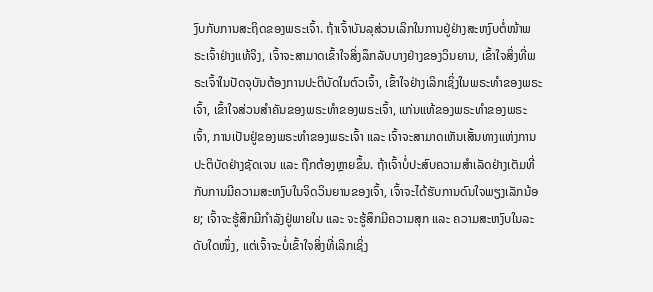ງົບກັບການສະຖິດຂອງພຣະເຈົ້າ. ຖ້າເຈົ້າບັນລຸສ່ວນເລິກໃນການຢູ່ຢ່າງສະຫງົບຕໍ່ໜ້າພຣະເຈົ້າຢ່າງແທ້ຈິງ, ເຈົ້າຈະສາມາດເຂົ້າໃຈສິ່ງລຶກລັບບາງຢ່າງຂອງວິນຍານ, ເຂົ້າໃຈສິ່ງທີ່ພຣະເຈົ້າໃນປັດຈຸບັນຕ້ອງການປະຕິບັດໃນຕົວເຈົ້າ, ເຂົ້າໃຈຢ່າງເລິກເຊິ່ງໃນພຣະທຳຂອງພຣະເຈົ້າ, ເຂົ້າໃຈສ່ວນສໍາຄັນຂອງພຣະທໍາຂອງພຣະເຈົ້າ, ແກ່ນແທ້ຂອງພຣະທຳຂອງພຣະເຈົ້າ, ການເປັນຢູ່ຂອງພຣະທຳຂອງພຣະເຈົ້າ ແລະ ເຈົ້າຈະສາມາດເຫັນເສັ້ນທາງແຫ່ງການປະຕິບັດຢ່າງຊັດເຈນ ແລະ ຖືກຕ້ອງຫຼາຍຂຶ້ນ. ຖ້າເຈົ້າບໍ່ປະສົບຄວາມສໍາເລັດຢ່າງເຕັມທີ່ກັບການມີຄວາມສະຫງົບໃນຈິດວິນຍານຂອງເຈົ້າ, ເຈົ້າຈະໄດ້ຮັບການດົນໃຈພຽງເລັກນ້ອຍ; ເຈົ້າຈະຮູ້ສຶກມີກຳລັງຢູ່ພາຍໃນ ແລະ ຈະຮູ້ສຶກມີຄວາມສຸກ ແລະ ຄວາມສະຫງົບໃນລະດັບໃດໜຶ່ງ, ແຕ່ເຈົ້າຈະບໍ່ເຂົ້າໃຈສິ່ງທີ່ເລິກເຊິ່ງ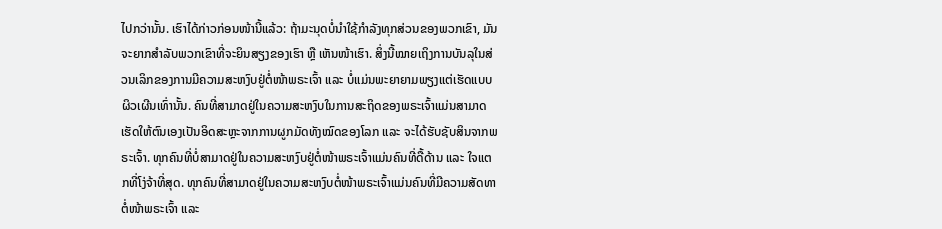ໄປກວ່ານັ້ນ. ເຮົາໄດ້ກ່າວກ່ອນໜ້ານີ້ແລ້ວ: ຖ້າມະນຸດບໍ່ນໍາໃຊ້ກຳລັງທຸກສ່ວນຂອງພວກເຂົາ, ມັນຈະຍາກສຳລັບພວກເຂົາທີ່ຈະຍິນສຽງຂອງເຮົາ ຫຼື ເຫັນໜ້າເຮົາ. ສິ່ງນີ້ໝາຍເຖິງການບັນລຸໃນສ່ວນເລິກຂອງການມີຄວາມສະຫງົບຢູ່ຕໍ່ໜ້າພຣະເຈົ້າ ແລະ ບໍ່ແມ່ນພະຍາຍາມພຽງແຕ່ເຮັດແບບຜິວເຜີນເທົ່ານັ້ນ. ຄົນທີ່ສາມາດຢູ່ໃນຄວາມສະຫງົບໃນການສະຖິດຂອງພຣະເຈົ້າແມ່ນສາມາດເຮັດໃຫ້ຕົນເອງເປັນອິດສະຫຼະຈາກການຜູກມັດທັງໝົດຂອງໂລກ ແລະ ຈະໄດ້ຮັບຊັບສິນຈາກພຣະເຈົ້າ. ທຸກຄົນທີ່ບໍ່ສາມາດຢູ່ໃນຄວາມສະຫງົບຢູ່ຕໍ່ໜ້າພຣະເຈົ້າແມ່ນຄົນທີ່ດື້ດ້ານ ແລະ ໃຈແຕກທີ່ໂງ່ຈ້າທີ່ສຸດ. ທຸກຄົນທີ່ສາມາດຢູ່ໃນຄວາມສະຫງົບຕໍ່ໜ້າພຣະເຈົ້າແມ່ນຄົນທີ່ມີຄວາມສັດທາຕໍ່ໜ້າພຣະເຈົ້າ ແລະ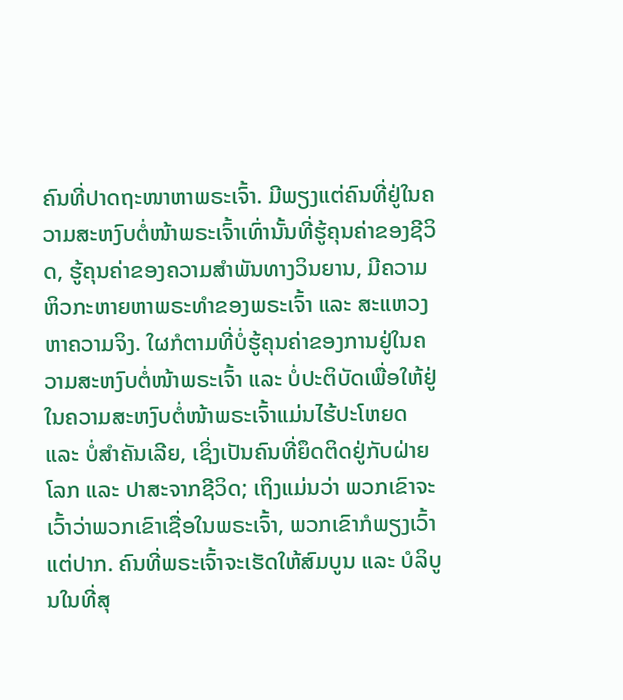ຄົນທີ່ປາດຖະໜາຫາພຣະເຈົ້າ. ມີພຽງແຕ່ຄົນທີ່ຢູ່ໃນຄວາມສະຫງົບຕໍ່ໜ້າພຣະເຈົ້າເທົ່ານັ້ນທີ່ຮູ້ຄຸນຄ່າຂອງຊີວິດ, ຮູ້ຄຸນຄ່າຂອງຄວາມສຳພັນທາງວິນຍານ, ມີຄວາມຫິວກະຫາຍຫາພຣະທຳຂອງພຣະເຈົ້າ ແລະ ສະແຫວງຫາຄວາມຈິງ. ໃຜກໍຕາມທີ່ບໍ່ຮູ້ຄຸນຄ່າຂອງການຢູ່ໃນຄວາມສະຫງົບຕໍ່ໜ້າພຣະເຈົ້າ ແລະ ບໍ່ປະຕິບັດເພື່ອໃຫ້ຢູ່ໃນຄວາມສະຫງົບຕໍ່ໜ້າພຣະເຈົ້າແມ່ນໄຮ້ປະໂຫຍດ ແລະ ບໍ່ສຳຄັນເລີຍ, ເຊິ່ງເປັນຄົນທີ່ຍຶດຕິດຢູ່ກັບຝ່າຍໂລກ ແລະ ປາສະຈາກຊີວິດ; ເຖິງແມ່ນວ່າ ພວກເຂົາຈະເວົ້າວ່າພວກເຂົາເຊື່ອໃນພຣະເຈົ້າ, ພວກເຂົາກໍພຽງເວົ້າແຕ່ປາກ. ຄົນທີ່ພຣະເຈົ້າຈະເຮັດໃຫ້ສົມບູນ ແລະ ບໍລິບູນໃນທີ່ສຸ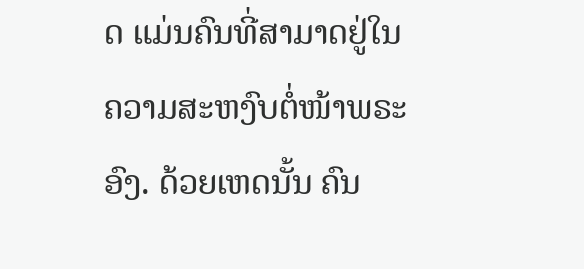ດ ແມ່ນຄົນທີ່ສາມາດຢູ່ໃນຄວາມສະຫງົບຕໍ່ໜ້າພຣະອົງ. ດ້ວຍເຫດນັ້ນ ຄົນ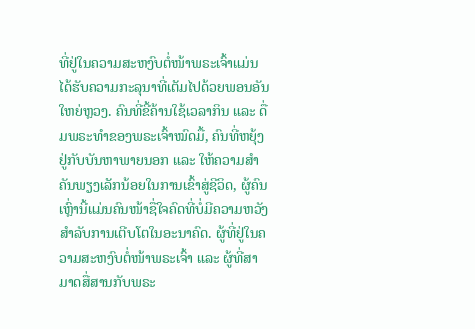ທີ່ຢູ່ໃນຄວາມສະຫງົບຕໍ່ໜ້າພຣະເຈົ້າແມ່ນໄດ້ຮັບຄວາມກະລຸນາທີ່ເຕັມໄປດ້ວຍພອນອັນໃຫຍ່ຫຼວງ. ຄົນທີ່ຂີ້ຄ້ານໃຊ້ເວລາກິນ ແລະ ດື່ມພຣະທຳຂອງພຣະເຈົ້າໝົດມື້, ຄົນທີ່ຫຍຸ້ງຢູ່ກັບບັນຫາພາຍນອກ ແລະ ໃຫ້ຄວາມສຳຄັນພຽງເລັກນ້ອຍໃນການເຂົ້າສູ່ຊີວິດ, ຜູ້ຄົນເຫຼົ່ານີ້ແມ່ນຄົນໜ້າຊື່ໃຈຄົດທີ່ບໍ່ມີຄວາມຫວັງສຳລັບການເຕີບໂຕໃນອະນາຄົດ. ຜູ້ທີ່ຢູ່ໃນຄວາມສະຫງົບຕໍ່ໜ້າພຣະເຈົ້າ ແລະ ຜູ້ທີ່ສາມາດສື່ສານກັບພຣະ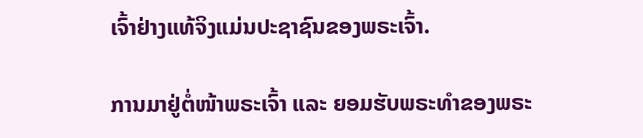ເຈົ້າຢ່າງແທ້ຈິງແມ່ນປະຊາຊົນຂອງພຣະເຈົ້າ.

ການມາຢູ່ຕໍ່ໜ້າພຣະເຈົ້າ ແລະ ຍອມຮັບພຣະທຳຂອງພຣະ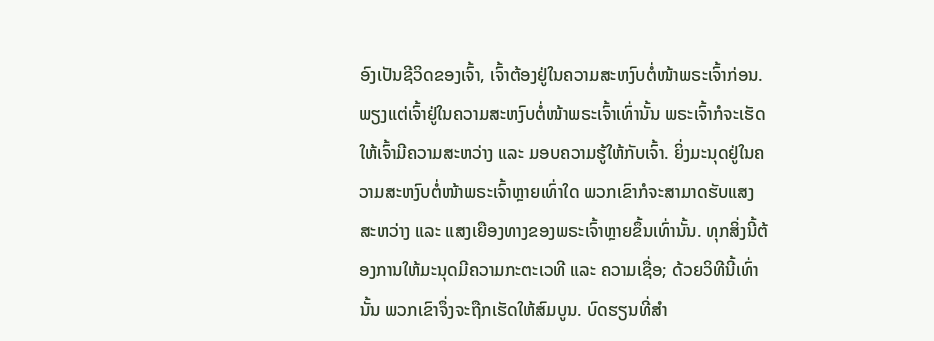ອົງເປັນຊີວິດຂອງເຈົ້າ, ເຈົ້າຕ້ອງຢູ່ໃນຄວາມສະຫງົບຕໍ່ໜ້າພຣະເຈົ້າກ່ອນ. ພຽງແຕ່ເຈົ້າຢູ່ໃນຄວາມສະຫງົບຕໍ່ໜ້າພຣະເຈົ້າເທົ່ານັ້ນ ພຣະເຈົ້າກໍຈະເຮັດໃຫ້ເຈົ້າມີຄວາມສະຫວ່າງ ແລະ ມອບຄວາມຮູ້ໃຫ້ກັບເຈົ້າ. ຍິ່ງມະນຸດຢູ່ໃນຄວາມສະຫງົບຕໍ່ໜ້າພຣະເຈົ້າຫຼາຍເທົ່າໃດ ພວກເຂົາກໍຈະສາມາດຮັບແສງສະຫວ່າງ ແລະ ແສງເຍືອງທາງຂອງພຣະເຈົ້າຫຼາຍຂຶ້ນເທົ່ານັ້ນ. ທຸກສິ່ງນີ້ຕ້ອງການໃຫ້ມະນຸດມີຄວາມກະຕະເວທີ ແລະ ຄວາມເຊື່ອ; ດ້ວຍວິທີນີ້ເທົ່ານັ້ນ ພວກເຂົາຈຶ່ງຈະຖືກເຮັດໃຫ້ສົມບູນ. ບົດຮຽນທີ່ສຳ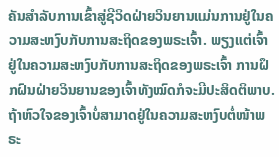ຄັນສຳລັບການເຂົ້າສູ່ຊີວິດຝ່າຍວິນຍານແມ່ນການຢູ່ໃນຄວາມສະຫງົບກັບການສະຖິດຂອງພຣະເຈົ້າ. ພຽງແຕ່ເຈົ້າຢູ່ໃນຄວາມສະຫງົບກັບການສະຖິດຂອງພຣະເຈົ້າ ການຝຶກຝົນຝ່າຍວິນຍານຂອງເຈົ້າທັງໝົດກໍຈະມີປະສິດຕິພາບ. ຖ້າຫົວໃຈຂອງເຈົ້າບໍ່ສາມາດຢູ່ໃນຄວາມສະຫງົບຕໍ່ໜ້າພຣະ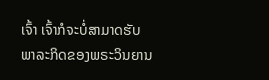ເຈົ້າ ເຈົ້າກໍຈະບໍ່ສາມາດຮັບພາລະກິດຂອງພຣະວິນຍານ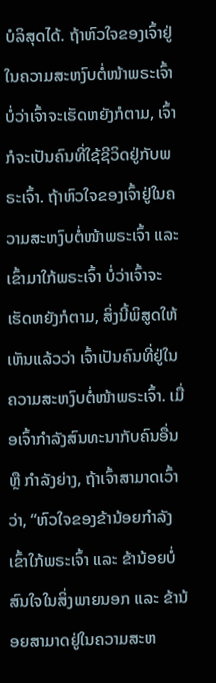ບໍລິສຸດໄດ້. ຖ້າຫົວໃຈຂອງເຈົ້າຢູ່ໃນຄວາມສະຫງົບຕໍ່ໜ້າພຣະເຈົ້າ ບໍ່ວ່າເຈົ້າຈະເຮັດຫຍັງກໍຕາມ, ເຈົ້າກໍຈະເປັນຄົນທີ່ໃຊ້ຊີວິດຢູ່ກັບພຣະເຈົ້າ. ຖ້າຫົວໃຈຂອງເຈົ້າຢູ່ໃນຄວາມສະຫງົບຕໍ່ໜ້າພຣະເຈົ້າ ແລະ ເຂົ້າມາໃກ້ພຣະເຈົ້າ ບໍ່ວ່າເຈົ້າຈະເຮັດຫຍັງກໍຕາມ, ສິ່ງນີ້ພິສູດໃຫ້ເຫັນແລ້ວວ່າ ເຈົ້າເປັນຄົນທີ່ຢູ່ໃນຄວາມສະຫງົບຕໍ່ໜ້າພຣະເຈົ້າ. ເມື່ອເຈົ້າກຳລັງສົນທະນາກັບຄົນອື່ນ ຫຼື ກຳລັງຍ່າງ, ຖ້າເຈົ້າສາມາດເວົ້າວ່າ, “ຫົວໃຈຂອງຂ້ານ້ອຍກຳລັງເຂົ້າໃກ້ພຣະເຈົ້າ ແລະ ຂ້ານ້ອຍບໍ່ສົນໃຈໃນສິ່ງພາຍນອກ ແລະ ຂ້ານ້ອຍສາມາດຢູ່ໃນຄວາມສະຫ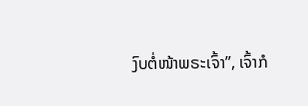ງົບຕໍ່ໜ້າພຣະເຈົ້າ”, ເຈົ້າກໍ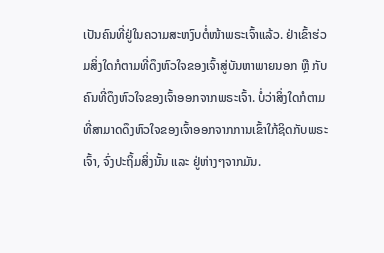ເປັນຄົນທີ່ຢູ່ໃນຄວາມສະຫງົບຕໍ່ໜ້າພຣະເຈົ້າແລ້ວ. ຢ່າເຂົ້າຮ່ວມສິ່ງໃດກໍຕາມທີ່ດຶງຫົວໃຈຂອງເຈົ້າສູ່ບັນຫາພາຍນອກ ຫຼື ກັບຄົນທີ່ດຶງຫົວໃຈຂອງເຈົ້າອອກຈາກພຣະເຈົ້າ. ບໍ່ວ່າສິ່ງໃດກໍຕາມທີ່ສາມາດດຶງຫົວໃຈຂອງເຈົ້າອອກຈາກການເຂົ້າໃກ້ຊິດກັບພຣະເຈົ້າ, ຈົ່ງປະຖິ້ມສິ່ງນັ້ນ ແລະ ຢູ່ຫ່າງໆຈາກມັນ.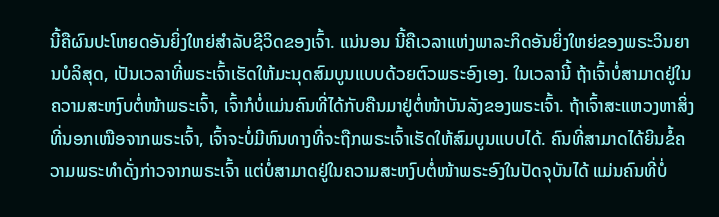ນີ້ຄືຜົນປະໂຫຍດອັນຍິ່ງໃຫຍ່ສໍາລັບຊີວິດຂອງເຈົ້າ. ແນ່ນອນ ນີ້ຄືເວລາແຫ່ງພາລະກິດອັນຍິ່ງໃຫຍ່ຂອງພຣະວິນຍານບໍລິສຸດ, ເປັນເວລາທີ່ພຣະເຈົ້າເຮັດໃຫ້ມະນຸດສົມບູນແບບດ້ວຍຕົວພຣະອົງເອງ. ໃນເວລານີ້ ຖ້າເຈົ້າບໍ່ສາມາດຢູ່ໃນຄວາມສະຫງົບຕໍ່ໜ້າພຣະເຈົ້າ, ເຈົ້າກໍບໍ່ແມ່ນຄົນທີ່ໄດ້ກັບຄືນມາຢູ່ຕໍ່ໜ້າບັນລັງຂອງພຣະເຈົ້າ. ຖ້າເຈົ້າສະແຫວງຫາສິ່ງທີ່ນອກເໜືອຈາກພຣະເຈົ້າ, ເຈົ້າຈະບໍ່ມີຫົນທາງທີ່ຈະຖືກພຣະເຈົ້າເຮັດໃຫ້ສົມບູນແບບໄດ້. ຄົນທີ່ສາມາດໄດ້ຍິນຂໍ້ຄວາມພຣະທໍາດັ່ງກ່າວຈາກພຣະເຈົ້າ ແຕ່ບໍ່ສາມາດຢູ່ໃນຄວາມສະຫງົບຕໍ່ໜ້າພຣະອົງໃນປັດຈຸບັນໄດ້ ແມ່ນຄົນທີ່ບໍ່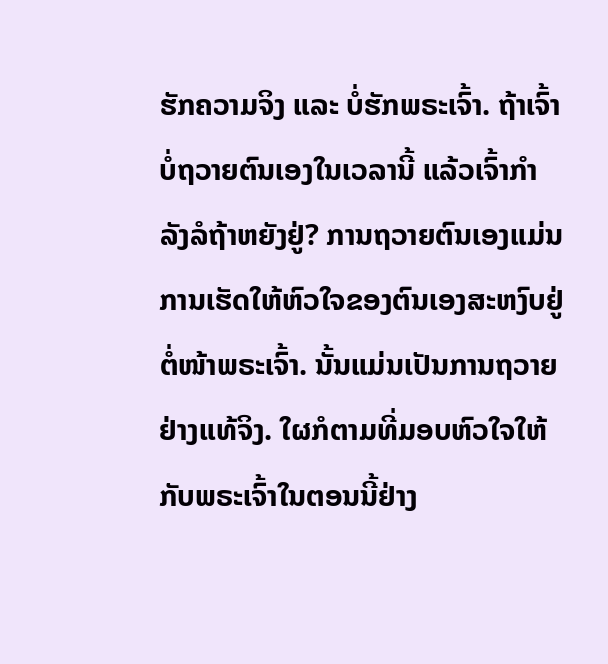ຮັກຄວາມຈິງ ແລະ ບໍ່ຮັກພຣະເຈົ້າ. ຖ້າເຈົ້າບໍ່ຖວາຍຕົນເອງໃນເວລານີ້ ແລ້ວເຈົ້າກຳລັງລໍຖ້າຫຍັງຢູ່? ການຖວາຍຕົນເອງແມ່ນການເຮັດໃຫ້ຫົວໃຈຂອງຕົນເອງສະຫງົບຢູ່ຕໍ່ໜ້າພຣະເຈົ້າ. ນັ້ນແມ່ນເປັນການຖວາຍຢ່າງແທ້ຈິງ. ໃຜກໍຕາມທີ່ມອບຫົວໃຈໃຫ້ກັບພຣະເຈົ້າໃນຕອນນີ້ຢ່າງ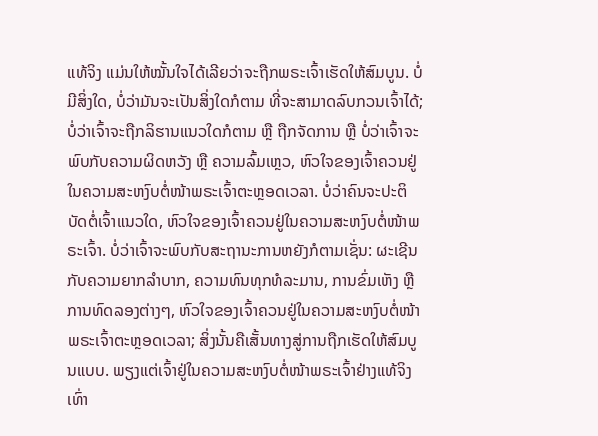ແທ້ຈິງ ແມ່ນໃຫ້ໝັ້ນໃຈໄດ້ເລີຍວ່າຈະຖືກພຣະເຈົ້າເຮັດໃຫ້ສົມບູນ. ບໍ່ມີສິ່ງໃດ, ບໍ່ວ່າມັນຈະເປັນສິ່ງໃດກໍຕາມ ທີ່ຈະສາມາດລົບກວນເຈົ້າໄດ້; ບໍ່ວ່າເຈົ້າຈະຖືກລິຮານແນວໃດກໍຕາມ ຫຼື ຖືກຈັດການ ຫຼື ບໍ່ວ່າເຈົ້າຈະພົບກັບຄວາມຜິດຫວັງ ຫຼື ຄວາມລົ້ມເຫຼວ, ຫົວໃຈຂອງເຈົ້າຄວນຢູ່ໃນຄວາມສະຫງົບຕໍ່ໜ້າພຣະເຈົ້າຕະຫຼອດເວລາ. ບໍ່ວ່າຄົນຈະປະຕິບັດຕໍ່ເຈົ້າແນວໃດ, ຫົວໃຈຂອງເຈົ້າຄວນຢູ່ໃນຄວາມສະຫງົບຕໍ່ໜ້າພຣະເຈົ້າ. ບໍ່ວ່າເຈົ້າຈະພົບກັບສະຖານະການຫຍັງກໍຕາມເຊັ່ນ: ຜະເຊີນກັບຄວາມຍາກລຳບາກ, ຄວາມທົນທຸກທໍລະມານ, ການຂົ່ມເຫັງ ຫຼື ການທົດລອງຕ່າງໆ, ຫົວໃຈຂອງເຈົ້າຄວນຢູ່ໃນຄວາມສະຫງົບຕໍ່ໜ້າພຣະເຈົ້າຕະຫຼອດເວລາ; ສິ່ງນັ້ນຄືເສັ້ນທາງສູ່ການຖືກເຮັດໃຫ້ສົມບູນແບບ. ພຽງແຕ່ເຈົ້າຢູ່ໃນຄວາມສະຫງົບຕໍ່ໜ້າພຣະເຈົ້າຢ່າງແທ້ຈິງເທົ່າ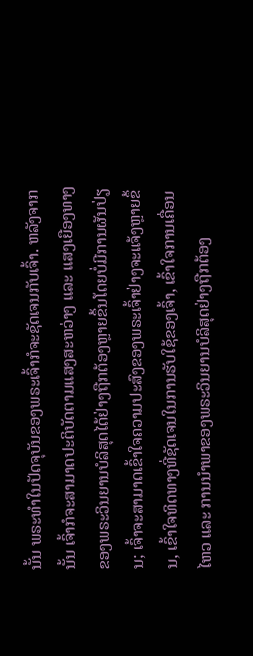ນັ້ນ ພຣະທຳໃນປັດຈຸບັນຂອງພຣະເຈົ້າກໍຈະຊັດເຈນກັບເຈົ້າ. ຫລັງຈາກນັ້ນ ເຈົ້າກໍຈະສາມາດປະຕິບັດຕາມແສງສະຫວ່າງ ແລະ ແສງເຍືອງທາງຂອງພຣະວິນຍານບໍລິສຸດໄດ້ຢ່າງຖືກຕ້ອງຫຼາຍຂຶ້ນໂດຍບໍ່ມີການຜັນປ່ຽນ; ເຈົ້າຈະສາມາດເຂົ້າໃຈຄວາມປະສົງຂອງພຣະເຈົ້າຢ່າງຈະແຈ້ງຫຼາຍຂຶ້ນ, ເຂົ້າໃຈທິດທາງທີ່ຊັດເຈນໃນການຮັບໃຊ້ຂອງເຈົ້າ, ເຂົ້າໃຈການເຄື່ອນໄຫວ ແລະ ການນໍາພາຂອງພຣະວິນຍານບໍລິສຸດຢ່າງຖືກຕ້ອງ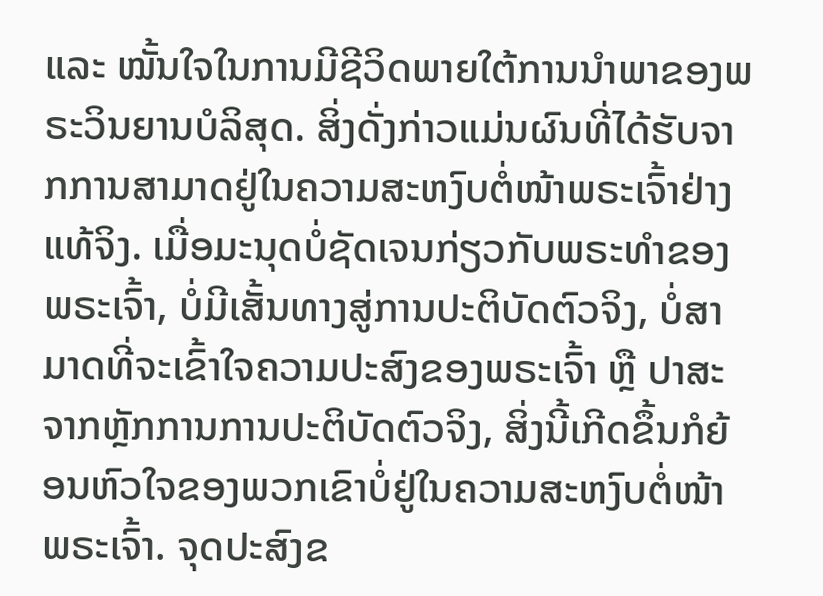ແລະ ໝັ້ນໃຈໃນການມີຊີວິດພາຍໃຕ້ການນໍາພາຂອງພຣະວິນຍານບໍລິສຸດ. ສິ່ງດັ່ງກ່າວແມ່ນຜົນທີ່ໄດ້ຮັບຈາກການສາມາດຢູ່ໃນຄວາມສະຫງົບຕໍ່ໜ້າພຣະເຈົ້າຢ່າງແທ້ຈິງ. ເມື່ອມະນຸດບໍ່ຊັດເຈນກ່ຽວກັບພຣະທຳຂອງພຣະເຈົ້າ, ບໍ່ມີເສັ້ນທາງສູ່ການປະຕິບັດຕົວຈິງ, ບໍ່ສາມາດທີ່ຈະເຂົ້າໃຈຄວາມປະສົງຂອງພຣະເຈົ້າ ຫຼື ປາສະຈາກຫຼັກການການປະຕິບັດຕົວຈິງ, ສິ່ງນີ້ເກີດຂຶ້ນກໍຍ້ອນຫົວໃຈຂອງພວກເຂົາບໍ່ຢູ່ໃນຄວາມສະຫງົບຕໍ່ໜ້າພຣະເຈົ້າ. ຈຸດປະສົງຂ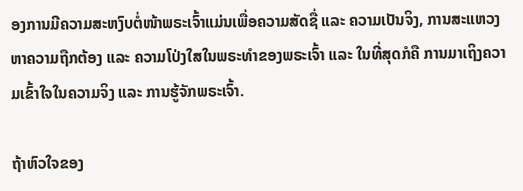ອງການມີຄວາມສະຫງົບຕໍ່ໜ້າພຣະເຈົ້າແມ່ນເພື່ອຄວາມສັດຊື່ ແລະ ຄວາມເປັນຈິງ, ການສະແຫວງຫາຄວາມຖືກຕ້ອງ ແລະ ຄວາມໂປ່ງໃສໃນພຣະທຳຂອງພຣະເຈົ້າ ແລະ ໃນທີ່ສຸດກໍຄື ການມາເຖິງຄວາມເຂົ້າໃຈໃນຄວາມຈິງ ແລະ ການຮູ້ຈັກພຣະເຈົ້າ.

ຖ້າຫົວໃຈຂອງ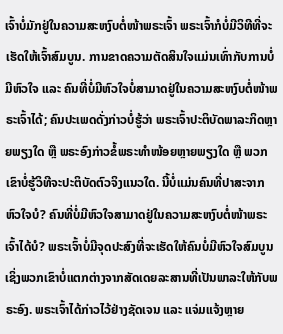ເຈົ້າບໍ່ມັກຢູ່ໃນຄວາມສະຫງົບຕໍ່ໜ້າພຣະເຈົ້າ ພຣະເຈົ້າກໍບໍ່ມີວິທີທີ່ຈະເຮັດໃຫ້ເຈົ້າສົມບູນ. ການຂາດຄວາມຕັດສິນໃຈແມ່ນເທົ່າກັບການບໍ່ມີຫົວໃຈ ແລະ ຄົນທີ່ບໍ່ມີຫົວໃຈບໍ່ສາມາດຢູ່ໃນຄວາມສະຫງົບຕໍ່ໜ້າພຣະເຈົ້າໄດ້; ຄົນປະເພດດັ່ງກ່າວບໍ່ຮູ້ວ່າ ພຣະເຈົ້າປະຕິບັດພາລະກິດຫຼາຍພຽງໃດ ຫຼື ພຣະອົງກ່າວຂໍ້ພຣະທໍາໜ້ອຍຫຼາຍພຽງໃດ ຫຼື ພວກເຂົາບໍ່ຮູ້ວິທີຈະປະຕິບັດຕົວຈິງແນວໃດ. ນີ້ບໍ່ແມ່ນຄົນທີ່ປາສະຈາກຫົວໃຈບໍ? ຄົນທີ່ບໍ່ມີຫົວໃຈສາມາດຢູ່ໃນຄວາມສະຫງົບຕໍ່ໜ້າພຣະເຈົ້າໄດ້ບໍ? ພຣະເຈົ້າບໍ່ມີຈຸດປະສົງທີ່ຈະເຮັດໃຫ້ຄົນບໍ່ມີຫົວໃຈສົມບູນ ເຊິ່ງພວກເຂົາບໍ່ແຕກຕ່າງຈາກສັດເດຍລະສານທີ່ເປັນພາລະໃຫ້ກັບພຣະອົງ. ພຣະເຈົ້າໄດ້ກ່າວໄວ້ຢ່າງຊັດເຈນ ແລະ ແຈ່ມແຈ້ງຫຼາຍ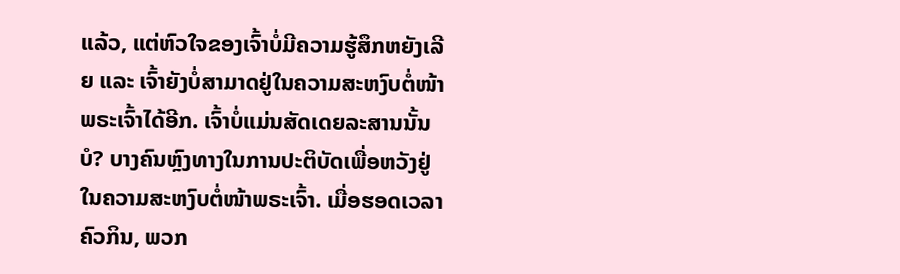ແລ້ວ, ແຕ່ຫົວໃຈຂອງເຈົ້າບໍ່ມີຄວາມຮູ້ສຶກຫຍັງເລີຍ ແລະ ເຈົ້າຍັງບໍ່ສາມາດຢູ່ໃນຄວາມສະຫງົບຕໍ່ໜ້າພຣະເຈົ້າໄດ້ອີກ. ເຈົ້າບໍ່ແມ່ນສັດເດຍລະສານນັ້ນບໍ? ບາງຄົນຫຼົງທາງໃນການປະຕິບັດເພື່ອຫວັງຢູ່ໃນຄວາມສະຫງົບຕໍ່ໜ້າພຣະເຈົ້າ. ເມື່ອຮອດເວລາຄົວກິນ, ພວກ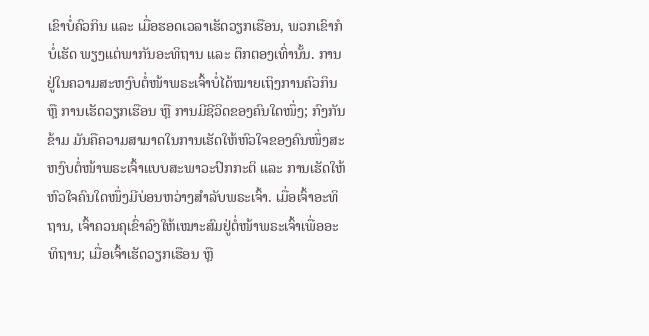ເຂົາບໍ່ຄົວກິນ ແລະ ເມື່ອຮອດເວລາເຮັດວຽກເຮືອນ, ພວກເຂົາກໍບໍ່ເຮັດ ພຽງແຕ່ພາກັນອະທິຖານ ແລະ ຕຶກຕອງເທົ່ານັ້ນ. ການຢູ່ໃນຄວາມສະຫງົບຕໍ່ໜ້າພຣະເຈົ້າບໍ່ໄດ້ໝາຍເຖິງການຄົວກິນ ຫຼື ການເຮັດວຽກເຮືອນ ຫຼື ການມີຊີວິດຂອງຄົນໃດໜຶ່ງ; ກົງກັນຂ້າມ ມັນຄືຄວາມສາມາດໃນການເຮັດໃຫ້ຫົວໃຈຂອງຄົນໜຶ່ງສະຫງົບຕໍ່ໜ້າພຣະເຈົ້າແບບສະພາວະປົກກະຕິ ແລະ ການເຮັດໃຫ້ຫົວໃຈຄົນໃດໜຶ່ງມີບ່ອນຫວ່າງສໍາລັບພຣະເຈົ້າ. ເມື່ອເຈົ້າອະທິຖານ, ເຈົ້າຄວນຄຸເຂົ່າລົງໃຫ້ເໝາະສົມຢູ່ຕໍ່ໜ້າພຣະເຈົ້າເພື່ອອະທິຖານ; ເມື່ອເຈົ້າເຮັດວຽກເຮືອນ ຫຼື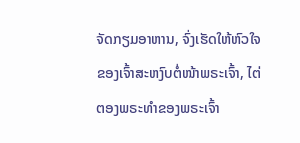ຈັດກຽມອາຫານ, ຈົ່ງເຮັດໃຫ້ຫົວໃຈຂອງເຈົ້າສະຫງົບຕໍ່ໜ້າພຣະເຈົ້າ, ໄຕ່ຕອງພຣະທຳຂອງພຣະເຈົ້າ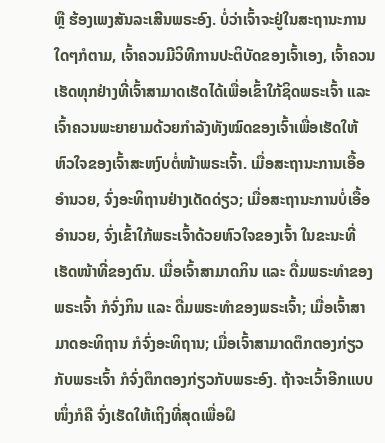ຫຼື ຮ້ອງເພງສັນລະເສີນພຣະອົງ. ບໍ່ວ່າເຈົ້າຈະຢູ່ໃນສະຖານະການໃດໆກໍຕາມ, ເຈົ້າຄວນມີວິທີການປະຕິບັດຂອງເຈົ້າເອງ, ເຈົ້າຄວນເຮັດທຸກຢ່າງທີ່ເຈົ້າສາມາດເຮັດໄດ້ເພື່ອເຂົ້າໃກ້ຊິດພຣະເຈົ້າ ແລະ ເຈົ້າຄວນພະຍາຍາມດ້ວຍກຳລັງທັງໝົດຂອງເຈົ້າເພື່ອເຮັດໃຫ້ຫົວໃຈຂອງເຈົ້າສະຫງົບຕໍ່ໜ້າພຣະເຈົ້າ. ເມື່ອສະຖານະການເອື້ອອຳນວຍ, ຈົ່ງອະທິຖານຢ່າງເດັດດ່ຽວ; ເມື່ອສະຖານະການບໍ່ເອື້ອອຳນວຍ, ຈົ່ງເຂົ້າໃກ້ພຣະເຈົ້າດ້ວຍຫົວໃຈຂອງເຈົ້າ ໃນຂະນະທີ່ເຮັດໜ້າທີ່ຂອງຕົນ. ເມື່ອເຈົ້າສາມາດກິນ ແລະ ດື່ມພຣະທຳຂອງພຣະເຈົ້າ ກໍຈົ່ງກິນ ແລະ ດື່ມພຣະທຳຂອງພຣະເຈົ້າ; ເມື່ອເຈົ້າສາມາດອະທິຖານ ກໍຈົ່ງອະທິຖານ; ເມື່ອເຈົ້າສາມາດຕຶກຕອງກ່ຽວກັບພຣະເຈົ້າ ກໍຈົ່ງຕຶກຕອງກ່ຽວກັບພຣະອົງ. ຖ້າຈະເວົ້າອີກແບບໜຶ່ງກໍຄື ຈົ່ງເຮັດໃຫ້ເຖິງທີ່ສຸດເພື່ອຝຶ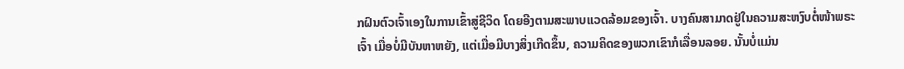ກຝົນຕົວເຈົ້າເອງໃນການເຂົ້າສູ່ຊີວິດ ໂດຍອີງຕາມສະພາບແວດລ້ອມຂອງເຈົ້າ. ບາງຄົນສາມາດຢູ່ໃນຄວາມສະຫງົບຕໍ່ໜ້າພຣະເຈົ້າ ເມື່ອບໍ່ມີບັນຫາຫຍັງ, ແຕ່ເມື່ອມີບາງສິ່ງເກີດຂຶ້ນ, ຄວາມຄິດຂອງພວກເຂົາກໍເລື່ອນລອຍ. ນັ້ນບໍ່ແມ່ນ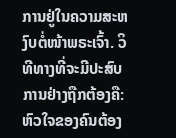ການຢູ່ໃນຄວາມສະຫງົບຕໍ່ໜ້າພຣະເຈົ້າ. ວິທີທາງທີ່ຈະມີປະສົບການຢ່າງຖືກຕ້ອງຄື: ຫົວໃຈຂອງຄົນຕ້ອງ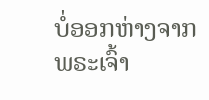ບໍ່ອອກຫ່າງຈາກພຣະເຈົ້າ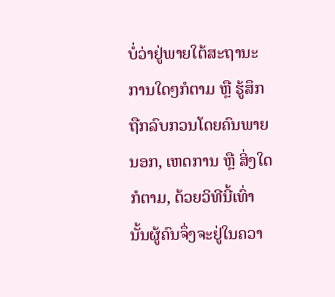ບໍ່ວ່າຢູ່ພາຍໃຕ້ສະຖານະການໃດໆກໍຕາມ ຫຼື ຮູ້ສຶກຖືກລົບກວນໂດຍຄົນພາຍນອກ, ເຫດການ ຫຼື ສິ່ງໃດກໍຕາມ, ດ້ວຍວິທີນີ້ເທົ່ານັ້ນຜູ້ຄົນຈຶ່ງຈະຢູ່ໃນຄວາ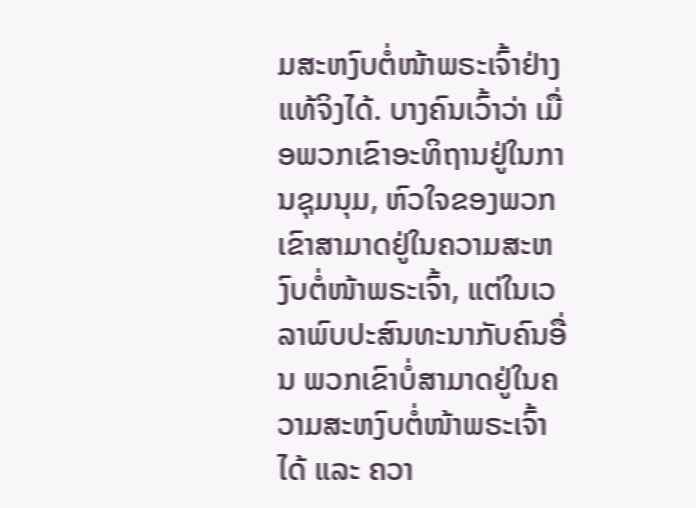ມສະຫງົບຕໍ່ໜ້າພຣະເຈົ້າຢ່າງແທ້ຈິງໄດ້. ບາງຄົນເວົ້າວ່າ ເມື່ອພວກເຂົາອະທິຖານຢູ່ໃນການຊຸມນຸມ, ຫົວໃຈຂອງພວກເຂົາສາມາດຢູ່ໃນຄວາມສະຫງົບຕໍ່ໜ້າພຣະເຈົ້າ, ແຕ່ໃນເວລາພົບປະສົນທະນາກັບຄົນອື່ນ ພວກເຂົາບໍ່ສາມາດຢູ່ໃນຄວາມສະຫງົບຕໍ່ໜ້າພຣະເຈົ້າໄດ້ ແລະ ຄວາ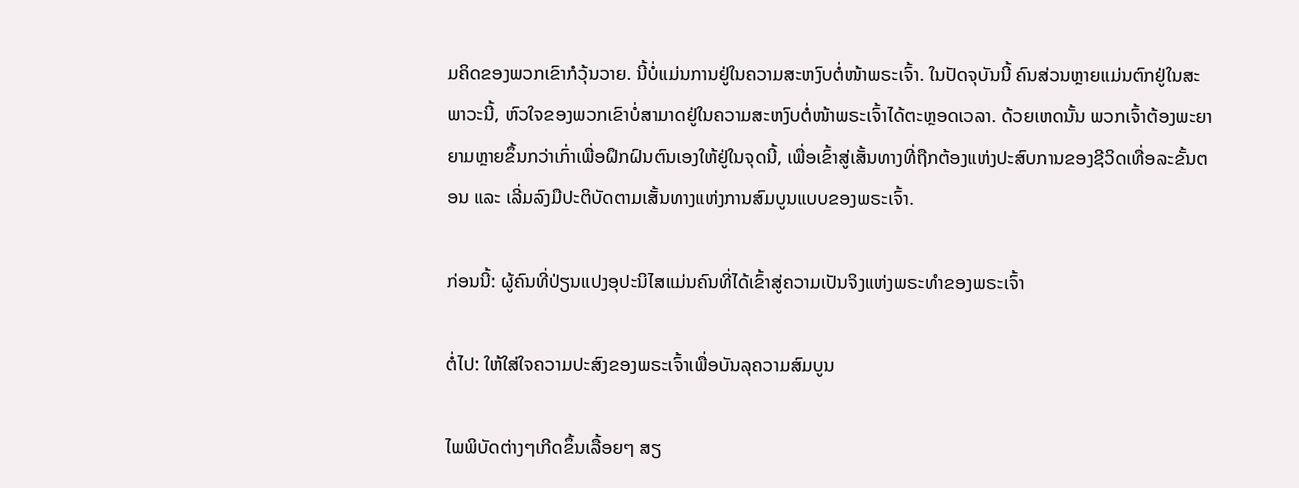ມຄິດຂອງພວກເຂົາກໍວຸ້ນວາຍ. ນີ້ບໍ່ແມ່ນການຢູ່ໃນຄວາມສະຫງົບຕໍ່ໜ້າພຣະເຈົ້າ. ໃນປັດຈຸບັນນີ້ ຄົນສ່ວນຫຼາຍແມ່ນຕົກຢູ່ໃນສະພາວະນີ້, ຫົວໃຈຂອງພວກເຂົາບໍ່ສາມາດຢູ່ໃນຄວາມສະຫງົບຕໍ່ໜ້າພຣະເຈົ້າໄດ້ຕະຫຼອດເວລາ. ດ້ວຍເຫດນັ້ນ ພວກເຈົ້າຕ້ອງພະຍາຍາມຫຼາຍຂຶ້ນກວ່າເກົ່າເພື່ອຝຶກຝົນຕົນເອງໃຫ້ຢູ່ໃນຈຸດນີ້, ເພື່ອເຂົ້າສູ່ເສັ້ນທາງທີ່ຖືກຕ້ອງແຫ່ງປະສົບການຂອງຊີວິດເທື່ອລະຂັ້ນຕອນ ແລະ ເລີ່ມລົງມືປະຕິບັດຕາມເສັ້ນທາງແຫ່ງການສົມບູນແບບຂອງພຣະເຈົ້າ.

ກ່ອນນີ້: ຜູ້ຄົນທີ່ປ່ຽນແປງອຸປະນິໄສແມ່ນຄົນທີ່ໄດ້ເຂົ້າສູ່ຄວາມເປັນຈິງແຫ່ງພຣະທຳຂອງພຣະເຈົ້າ

ຕໍ່ໄປ: ໃຫ້ໃສ່ໃຈຄວາມປະສົງຂອງພຣະເຈົ້າເພື່ອບັນລຸຄວາມສົມບູນ

ໄພພິບັດຕ່າງໆເກີດຂຶ້ນເລື້ອຍໆ ສຽ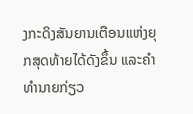ງກະດິງສັນຍານເຕືອນແຫ່ງຍຸກສຸດທ້າຍໄດ້ດັງຂຶ້ນ ແລະຄໍາທໍານາຍກ່ຽວ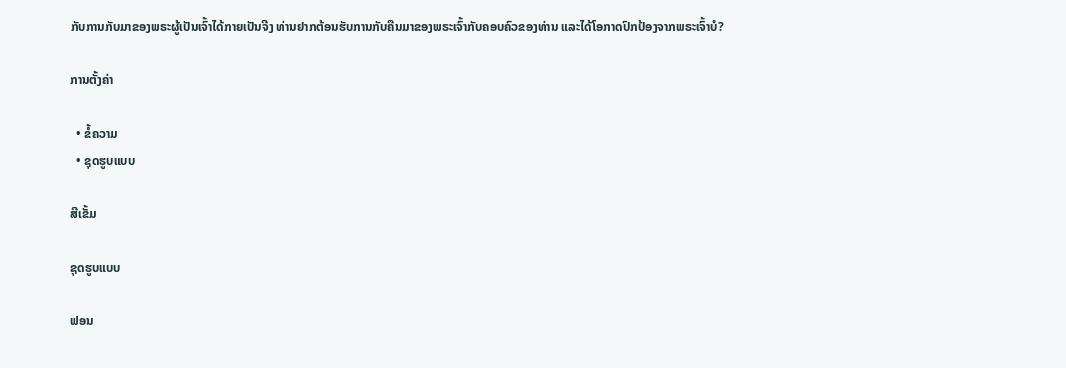ກັບການກັບມາຂອງພຣະຜູ້ເປັນເຈົ້າໄດ້ກາຍເປັນຈີງ ທ່ານຢາກຕ້ອນຮັບການກັບຄືນມາຂອງພຣະເຈົ້າກັບຄອບຄົວຂອງທ່ານ ແລະໄດ້ໂອກາດປົກປ້ອງຈາກພຣະເຈົ້າບໍ?

ການຕັ້ງຄ່າ

  • ຂໍ້ຄວາມ
  • ຊຸດຮູບແບບ

ສີເຂັ້ມ

ຊຸດຮູບແບບ

ຟອນ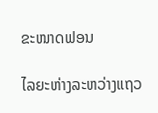ຂະໜາດຟອນ

ໄລຍະຫ່າງລະຫວ່າງແຖວ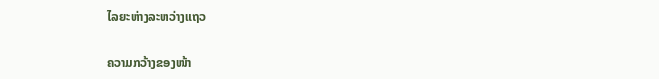ໄລຍະຫ່າງລະຫວ່າງແຖວ

ຄວາມກວ້າງຂອງໜ້າ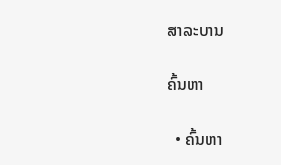ສາລະບານ

ຄົ້ນຫາ

  • ຄົ້ນຫາ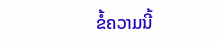ຂໍ້ຄວາມນີ້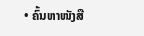• ຄົ້ນຫາໜັງສື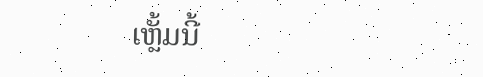ເຫຼັ້ມນີ້